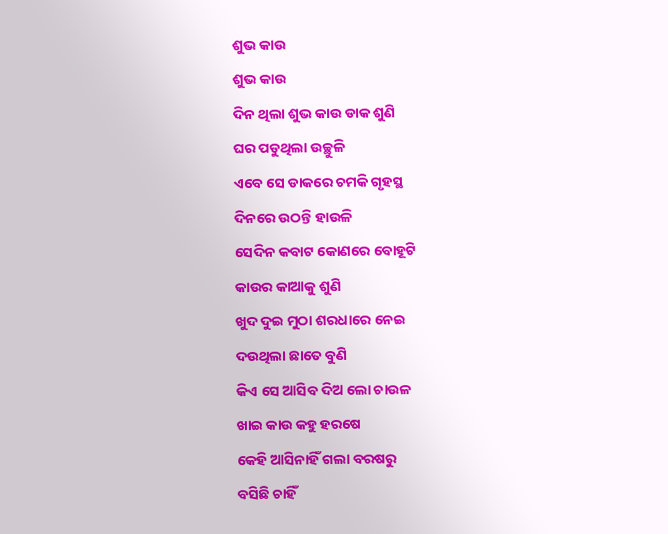ଶୁଭ କାଉ
ଶୁଭ କାଉ
ଦିନ ଥିଲା ଶୁଭ କାଉ ଡାକ ଶୁଣି
ଘର ପଡୁଥିଲା ଉଚ୍ଛୁଳି
ଏବେ ସେ ଡାକରେ ଚମକି ଗୃହସ୍ଥ
ଦିନରେ ଉଠନ୍ତି ହାଉଳି
ସେଦିନ କବାଟ କୋଣରେ ବୋହୂଟି
କାଉର କାଆକୁ ଶୁଣି
ଖୁଦ ଦୁଇ ମୁଠା ଶରଧାରେ ନେଇ
ଦଉଥିଲା ଛାତେ ବୁଣି
କିଏ ସେ ଆସିବ ଦିଅ ଲୋ ଚାଉଳ
ଖାଇ କାଉ କହୁ ହରଷେ
କେହି ଆସିନାହିଁ ଗଲା ବରଷରୁ
ବସିଛି ଚାହିଁ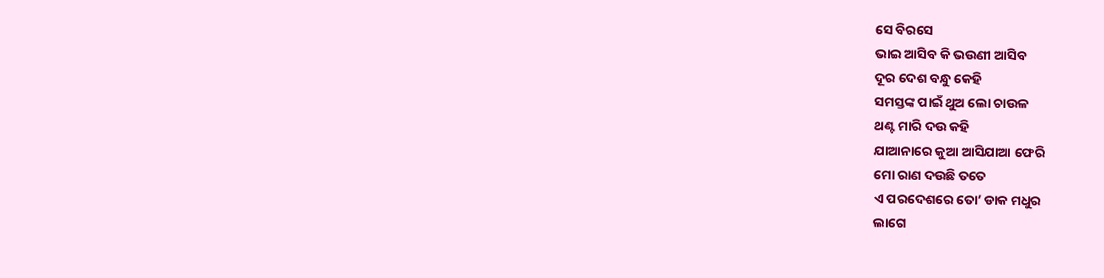ସେ ବିରସେ
ଭାଇ ଆସିବ କି ଭଉଣୀ ଆସିବ
ଦୂର ଦେଶ ବନ୍ଧୁ କେହି
ସମସ୍ତଙ୍କ ପାଇଁ ଥୁଅ ଲୋ ଚାଉଳ
ଥଣ୍ଟ ମାରି ଦଉ କହି
ଯାଆନାରେ କୁଆ ଆସିଯାଆ ଫେରି
ମୋ ରାଣ ଦଉଛି ତତେ
ଏ ପରଦେଶରେ ତୋ’ ଡାକ ମଧୁର
ଲାଗେ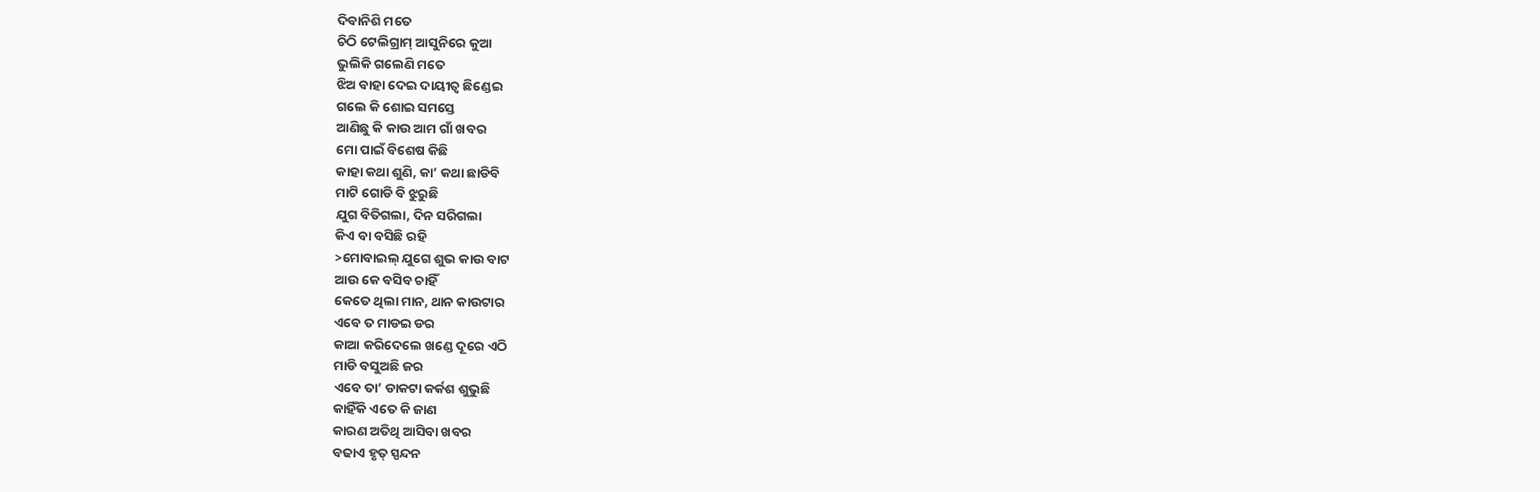ଦିବାନିଶି ମତେ
ଚିଠି ଟେଲିଗ୍ରାମ୍ ଆସୁନିରେ କୁଆ
ଭୁଲିକି ଗଲେଣି ମତେ
ଝିଅ ବାହା ଦେଇ ଦାୟୀତ୍ୱ ଛିଣ୍ଡେଇ
ଗଲେ କି ଶୋଇ ସମସ୍ତେ
ଆଣିଛୁ କି କାଉ ଆମ ଗାଁ ଖବର
ମୋ ପାଇଁ ବିଶେଷ କିଛି
କାହା କଥା ଶୁଣି, କା’ କଥା ଛାଡିବି
ମାଟି ଗୋଡି ବି ଝୁରୁଛି
ଯୁଗ ବିତିଗଲା, ଦିନ ସରିଗଲା
କିଏ ବା ବସିଛି ରହି
>ମୋବାଇଲ୍ ଯୁଗେ ଶୁଭ କାଉ ବାଟ
ଆଉ କେ ବସିବ ଚାହିଁ
କେତେ ଥିଲା ମାନ, ଥାନ କାଉଟାର
ଏବେ ତ ମାଡଇ ଡର
କାଆ କରିଦେଲେ ଖଣ୍ଡେ ଦୂରେ ଏଠି
ମାଡି ବସୁଅଛି ଜର
ଏବେ ତା’ ଡାକଟା କର୍କଶ ଶୁଭୁଛି
କାହିଁକି ଏତେ କି ଜାଣ
କାରଣ ଅତିଥି ଆସିବା ଖବର
ବଢାଏ ହୃତ୍ ସ୍ପନ୍ଦନ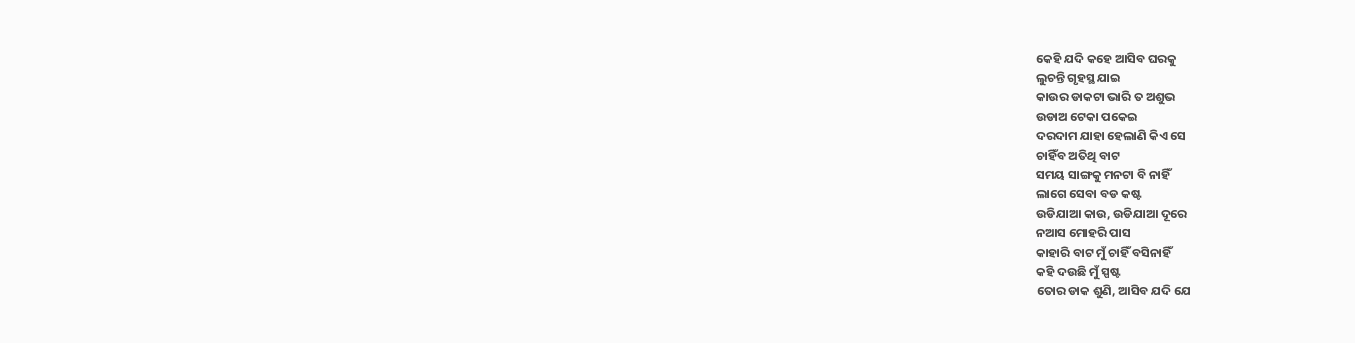କେହି ଯଦି କହେ ଆସିବ ଘରକୁ
ଲୁଚନ୍ତି ଗୃହସ୍ଥ ଯାଇ
କାଉର ଡାକଟା ଭାରି ତ ଅଶୁଭ
ଉଡାଅ ଟେକା ପକେଇ
ଦରଦାମ ଯାହା ହେଲାଣି କିଏ ସେ
ଚାହିଁବ ଅତିଥି ବାଟ
ସମୟ ସାଙ୍ଗକୁ ମନଟା ବି ନାହିଁ
ଲାଗେ ସେବା ବଡ କଷ୍ଟ
ଉଡିଯାଆ କାଉ, ଉଡିଯାଆ ଦୂରେ
ନଆସ ମୋହରି ପାସ
କାହାରି ବାଟ ମୁଁ ଚାହିଁ ବସିନାହିଁ
କହି ଦଉଛି ମୁଁ ସ୍ପଷ୍ଟ
ତୋର ଡାକ ଶୁଣି, ଆସିବ ଯଦି ଯେ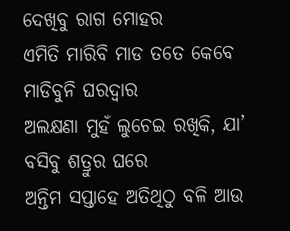ଦେଖିବୁ ରାଗ ମୋହର
ଏମିତି ମାରିବି ମାଡ ତତେ କେବେ
ମାଡିବୁନି ଘରଦ୍ୱାର
ଅଲକ୍ଷଣା ମୁହଁ ଲୁଚେଇ ରଖିକି, ଯା’
ବସିବୁ ଶତ୍ରୁର ଘରେ
ଅନ୍ତିମ ସପ୍ତାହେ ଅତିଥିଠୁ ବଳି ଆଉ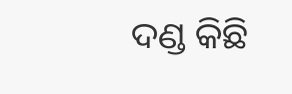ଦଣ୍ଡ କିଛି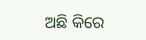ଅଛି କିରେ